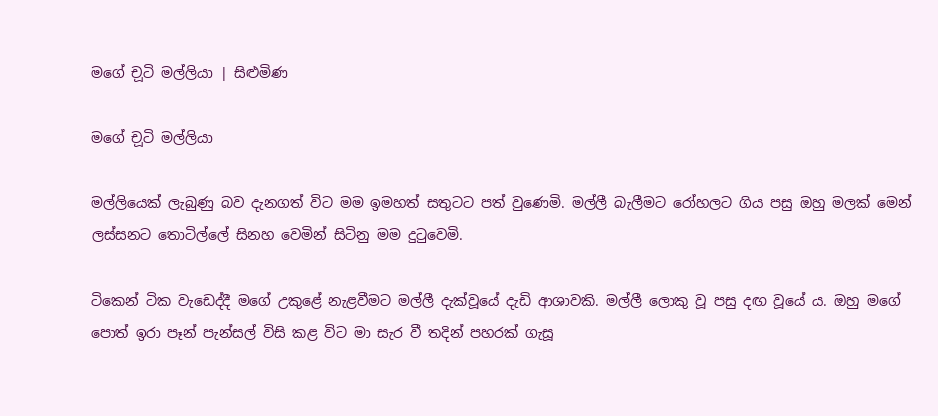මගේ ච‍ූටි මල්ලියා | සිළුමිණ

මගේ ච‍ූටි මල්ලියා

මල්ලියෙක් ලැබුණු බව දැනගත් විට මම ඉමහත් සතුටට පත් වුණෙමි. මල්ලී බැලීමට රෝහලට ගිය පසු ඔහු මලක් මෙන් ලස්සනට තොටිල්ලේ සිනහ වෙමින් සිටිනු මම දුටුවෙමි.

ටිකෙන් ටික වැඩෙද්දී මගේ උකුළේ නැළවීමට මල්ලී දැක්වූයේ දැඩි ආශාවකි. මල්ලී ලොකු වූ පසු දඟ වූයේ ය. ඔහු මගේ පොත් ඉරා පෑන් පැන්සල් විසි කළ විට මා සැර වී තදින් පහරක් ගැසූ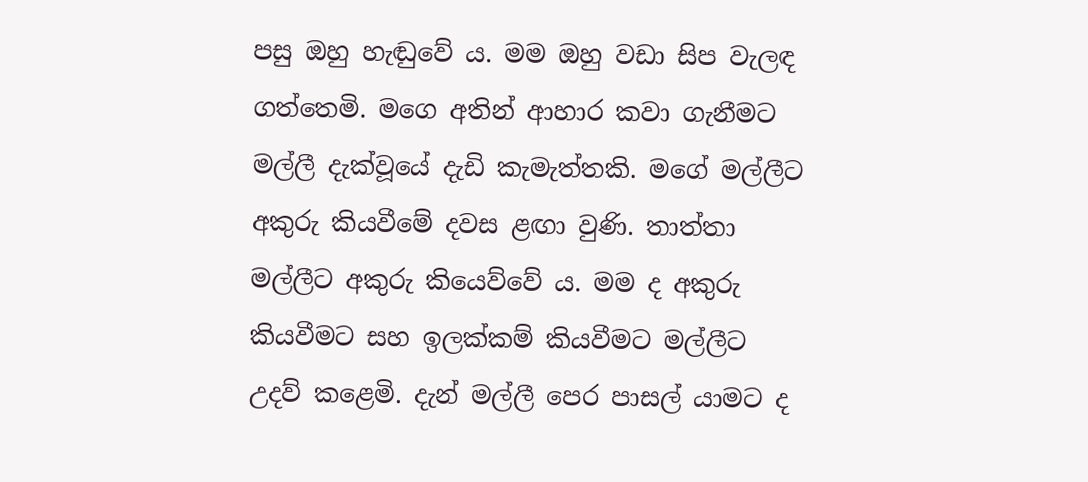පසු ඔහු හැඬුවේ ය. මම ඔහු වඩා සිප වැලඳ ගත්තෙමි. මගෙ අතින් ආහාර කවා ගැනීමට මල්ලී දැක්වූයේ දැඩි කැමැත්තකි. මගේ මල්ලීට අකුරු කියවීමේ දවස ළඟා‍ වුණි. තාත්තා මල්ලීට අකුරු කියෙව්වේ ය. මම ද අකුරු කියවීමට සහ ඉලක්කම් කියවීමට මල්ලීට උදව් කළෙමි. දැන් මල්ලී පෙර පාසල් යාමට ද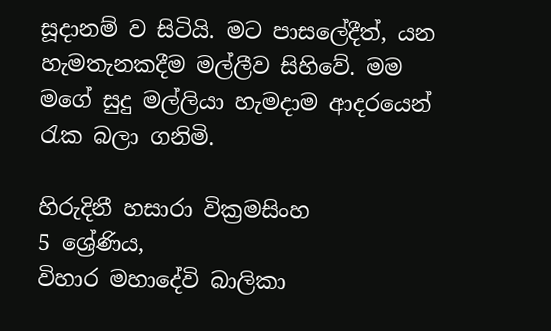සූදානම් ව සිටියි. මට පාසලේදීත්, යන හැමතැනකදීම මල්ලීව සිහිවේ. මම මගේ සුදු මල්ලියා හැමදාම ආදරයෙන් රැක බලා ගනිමි.

හිරුදිනී හසාරා වික්‍රමසිංහ
5 ශ්‍රේණිය,
විහාර මහාදේවි බාලිකා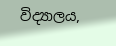විද්‍යාලය,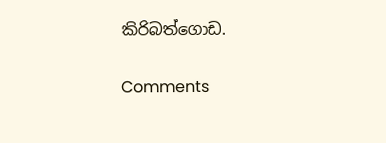කිරිබත්ගොඩ.

Comments